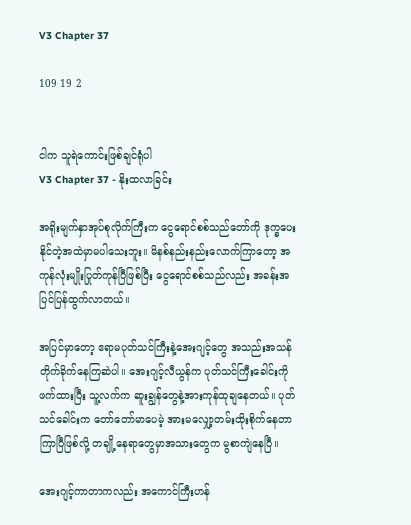V3 Chapter 37

109 19 2


ငါက သူရဲကောင်းဖြစ်ချင်ရုံပါ
V3 Chapter 37 - နိုးထလာခြင်း

အရိုးမျက်နှာအုပ်စုလိုက်ကြီးက ငွေရောင်စစ်သည်တော်ကို ဒုက္ခပေးနိုင်တဲ့အထဲမှာမပါသေးဘူး။ မိနစ်နည်းနည်းလောက်ကြာတော့ အကုန်လုံးမျိုးပြုတ်ကုန်ပြီဖြစ်ပြီး ငွေရောင်စစ်သည်လည်း အခန်းအပြင်ပြန်ထွက်လာတယ်။

အပြင်မှာတော့ ဧရာမပုတ်သင်ကြီးနဲ့အေးဂျင့်တွေ အသည်းအသန်တိုက်ခိုက်နေကြဆဲပါ။ အေးဂျင့်လီယွန်က ပုတ်သင်ကြီးခေါင်းကိုဖက်ထားပြီး သူ့လက်က ဆူးချွန်တွေနဲ့အားကုန်ထုချနေတယ်။ ပုတ်သင်ခေါင်းက တော်တော်မာပေမဲ့ အားမလျှော့တမ်းထိုးစိုက်နေတာ ကြာပြီဖြစ်လို့ တချို့နေရာတွေမှာအသားတွေက မွစာကျဲနေပြီ။

အေးဂျင့်ကာတာကလည်း အကောင်ကြီးဟန်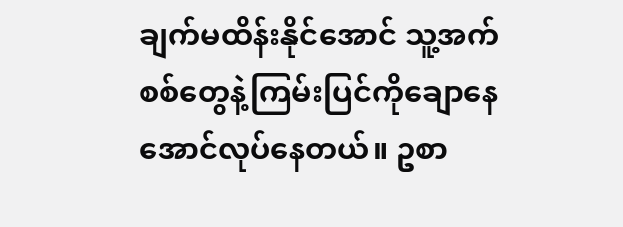ချက်မထိန်းနိုင်အောင် သူ့အက်စစ်တွေနဲ့ကြမ်းပြင်ကိုချောနေအောင်လုပ်နေတယ်။ ဥစာ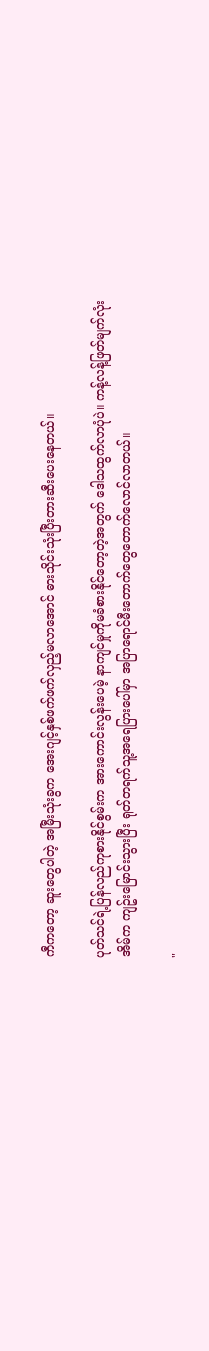ကီကတော့ ဆူးတွေပါတဲ့ အမြီးသုံးခွက အေးဂျင့်နှစ်ဖက်ဖက်လှည့်မလာအောင် ဓားသိုင်းသုံးပြီးတားဆီးပေးနေတယ်။

ပုတ်သင်ရဲ့ပြန်လည်ကုစားနိုင်စွမ်းက အားကောင်းလွန်းပေမဲ့ နာကျင်မှုကိုမခံစားနိုင်တော့တဲ့အတွက် ဒေါသထွက်လာပုံပဲ။ ကန့်လန့်ဖြတ်မျက်လုံးအိမ်က ကျဥ်းမြောင်းသွားပြီး ရုတ်တရက်သူ့အရေပြားပေါ်မှာ အပြာရောင်မီးတောက်တွေတောက်လောင်လာတယ်။

"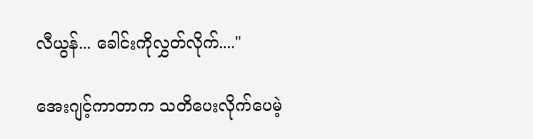လီယွန်... ခေါင်းကိုလွှတ်လိုက်...."

အေးဂျင့်ကာတာက သတိပေးလိုက်ပေမဲ့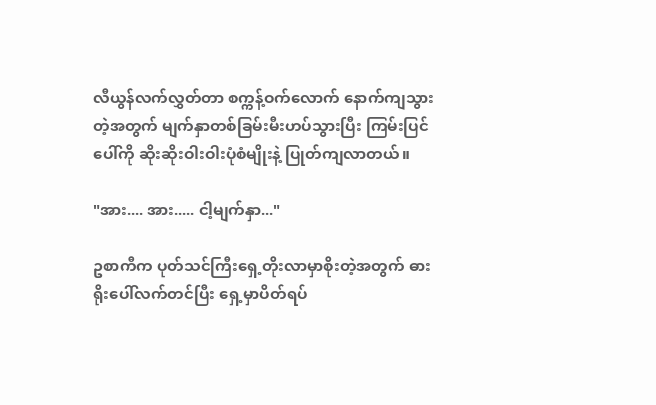လီယွန်လက်လွှတ်တာ စက္ကန့်ဝက်လောက် နောက်ကျသွားတဲ့အတွက် မျက်နှာတစ်ခြမ်းမီးဟပ်သွားပြီး ကြမ်းပြင်ပေါ်ကို ဆိုးဆိုးဝါးဝါးပုံစံမျိုးနဲ့ ပြုတ်ကျလာတယ်။

"အား.... အား..... ငါ့မျက်နှာ..."

ဥစာကီက ပုတ်သင်ကြီးရှေ့တိုးလာမှာစိုးတဲ့အတွက် ဓားရိုးပေါ်လက်တင်ပြီး ရှေ့မှာပိတ်ရပ်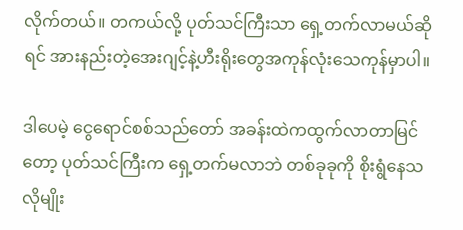လိုက်တယ်။ တကယ်လို့ ပုတ်သင်ကြီးသာ ရှေ့တက်လာမယ်ဆိုရင် အားနည်းတဲ့အေးဂျင့်နဲ့ဟီးရိုးတွေအကုန်လုံးသေကုန်မှာပါ။

ဒါပေမဲ့ ငွေရောင်စစ်သည်တော် အခန်းထဲကထွက်လာတာမြင်တော့ ပုတ်သင်ကြီးက ရှေ့တက်မလာဘဲ တစ်ခုခုကို စိုးရွံနေသလိုမျိုး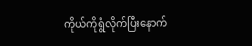ကိုယ်ကိုရွံလိုက်ပြီးနောက်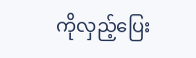ကိုလှည့်ပြေး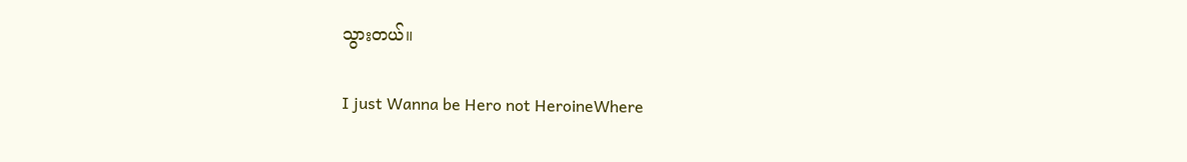သွားတယ်။

I just Wanna be Hero not HeroineWhere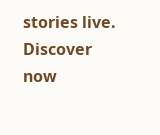stories live. Discover now